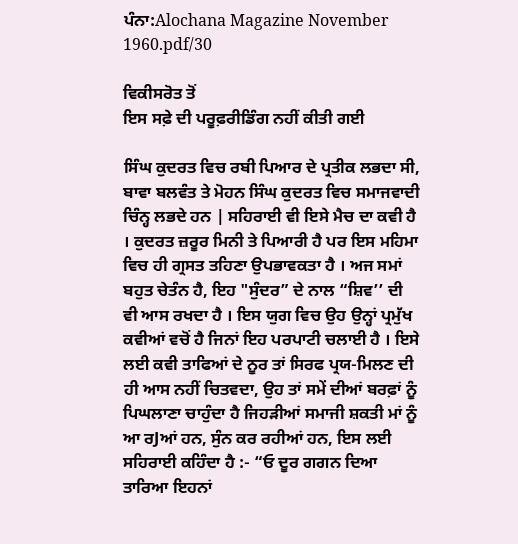ਪੰਨਾ:Alochana Magazine November 1960.pdf/30

ਵਿਕੀਸਰੋਤ ਤੋਂ
ਇਸ ਸਫ਼ੇ ਦੀ ਪਰੂਫ਼ਰੀਡਿੰਗ ਨਹੀਂ ਕੀਤੀ ਗਈ

ਸਿੰਘ ਕੁਦਰਤ ਵਿਚ ਰਬੀ ਪਿਆਰ ਦੇ ਪ੍ਰਤੀਕ ਲਭਦਾ ਸੀ, ਬਾਵਾ ਬਲਵੰਤ ਤੇ ਮੋਹਨ ਸਿੰਘ ਕੁਦਰਤ ਵਿਚ ਸਮਾਜਵਾਦੀ ਚਿੰਨ੍ਹ ਲਭਦੇ ਹਨ | ਸਹਿਰਾਈ ਵੀ ਇਸੇ ਮੈਚ ਦਾ ਕਵੀ ਹੈ । ਕੁਦਰਤ ਜ਼ਰੂਰ ਮਿਨੀ ਤੇ ਪਿਆਰੀ ਹੈ ਪਰ ਇਸ ਮਹਿਮਾ ਵਿਚ ਹੀ ਗ੍ਰਸਤ ਤਹਿਣਾ ਉਪਭਾਵਕਤਾ ਹੈ । ਅਜ ਸਮਾਂ ਬਹੁਤ ਚੇਤੰਨ ਹੈ, ਇਹ "ਸੁੰਦਰ” ਦੇ ਨਾਲ “ਸ਼ਿਵ’’ ਦੀ ਵੀ ਆਸ ਰਖਦਾ ਹੈ । ਇਸ ਯੁਗ ਵਿਚ ਉਹ ਉਨ੍ਹਾਂ ਪ੍ਰਮੁੱਖ ਕਵੀਆਂ ਵਚੋਂ ਹੈ ਜਿਨਾਂ ਇਹ ਪਰਪਾਟੀ ਚਲਾਈ ਹੈ । ਇਸੇ ਲਈ ਕਵੀ ਤਾਫਿਆਂ ਦੇ ਨੂਰ ਤਾਂ ਸਿਰਫ ਪ੍ਰਯ-ਮਿਲਣ ਦੀ ਹੀ ਆਸ ਨਹੀਂ ਚਿਤਵਦਾ, ਉਹ ਤਾਂ ਸਮੇਂ ਦੀਆਂ ਬਰਫ਼ਾਂ ਨੂੰ ਪਿਘਲਾਣਾ ਚਾਹੁੰਦਾ ਹੈ ਜਿਹੜੀਆਂ ਸਮਾਜੀ ਸ਼ਕਤੀ ਮਾਂ ਨੂੰ ਆ ਰJਆਂ ਹਨ, ਸੁੰਨ ਕਰ ਰਹੀਆਂ ਹਨ, ਇਸ ਲਈ ਸਹਿਰਾਈ ਕਹਿੰਦਾ ਹੈ :- “ਓ ਦੂਰ ਗਗਨ ਦਿਆ ਤਾਰਿਆ ਇਹਨਾਂ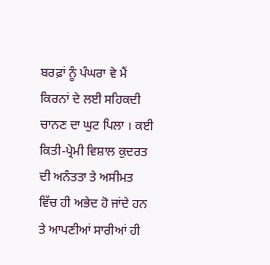ਬਰਫ਼ਾਂ ਨੂੰ ਪੰਘਰਾ ਵੇ ਮੈਂ ਕਿਰਨਾਂ ਦੇ ਲਈ ਸਹਿਕਦੀ ਚਾਨਣ ਦਾ ਘੁਟ ਪਿਲਾ । ਕਈ ਕਿਤੀ-ਪ੍ਰੇਮੀ ਵਿਸ਼ਾਲ ਕੁਦਰਤ ਦੀ ਅਨੰਤਤਾ ਤੇ ਅਸੀਮਤ ਵਿੱਚ ਹੀ ਅਭੇਦ ਹੋ ਜਾਂਦੇ ਹਨ ਤੇ ਆਪਣੀਆਂ ਸਾਰੀਆਂ ਹੀ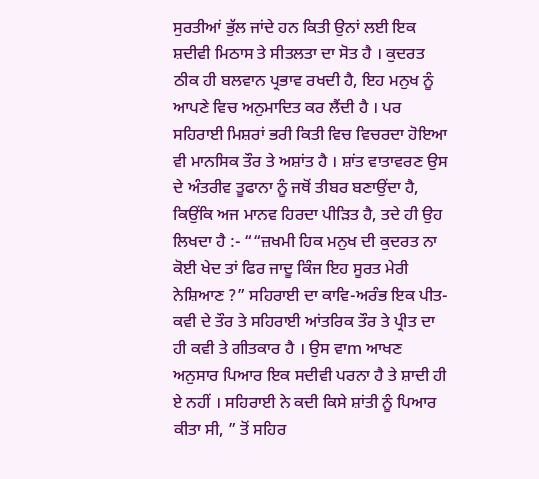ਸੁਰਤੀਆਂ ਭੁੱਲ ਜਾਂਦੇ ਹਨ ਕਿਤੀ ਉਨਾਂ ਲਈ ਇਕ ਸ਼ਦੀਵੀ ਮਿਠਾਸ ਤੇ ਸੀਤਲਤਾ ਦਾ ਸੋਤ ਹੈ । ਕੁਦਰਤ ਠੀਕ ਹੀ ਬਲਵਾਨ ਪ੍ਰਭਾਵ ਰਖਦੀ ਹੈ, ਇਹ ਮਨੁਖ ਨੂੰ ਆਪਣੇ ਵਿਚ ਅਨੁਮਾਦਿਤ ਕਰ ਲੈਂਦੀ ਹੈ । ਪਰ ਸਹਿਰਾਈ ਮਿਸ਼ਰਾਂ ਭਰੀ ਕਿਤੀ ਵਿਚ ਵਿਚਰਦਾ ਹੋਇਆ ਵੀ ਮਾਨਸਿਕ ਤੌਰ ਤੇ ਅਸ਼ਾਂਤ ਹੈ । ਸ਼ਾਂਤ ਵਾਤਾਵਰਣ ਉਸ ਦੇ ਅੰਤਰੀਵ ਤੂਫਾਨਾ ਨੂੰ ਜਥੋਂ ਤੀਬਰ ਬਣਾਉਂਦਾ ਹੈ, ਕਿਉਂਕਿ ਅਜ ਮਾਨਵ ਹਿਰਦਾ ਪੀੜਿਤ ਹੈ, ਤਦੇ ਹੀ ਉਹ ਲਿਖਦਾ ਹੈ :- ““ਜ਼ਖਮੀ ਹਿਕ ਮਨੁਖ ਦੀ ਕੁਦਰਤ ਨਾ ਕੋਈ ਖੇਦ ਤਾਂ ਫਿਰ ਜਾਦੂ ਕਿੰਜ ਇਹ ਸੂਰਤ ਮੇਰੀ ਨੇਸ਼ਿਆਣ ?” ਸਹਿਰਾਈ ਦਾ ਕਾਵਿ-ਅਰੰਭ ਇਕ ਪੀਤ-ਕਵੀ ਦੇ ਤੌਰ ਤੇ ਸਹਿਰਾਈ ਆਂਤਰਿਕ ਤੌਰ ਤੇ ਪ੍ਰੀਤ ਦਾ ਹੀ ਕਵੀ ਤੇ ਗੀਤਕਾਰ ਹੈ । ਉਸ ਵਾm ਆਖਣ ਅਨੁਸਾਰ ਪਿਆਰ ਇਕ ਸਦੀਵੀ ਪਰਨਾ ਹੈ ਤੇ ਸ਼ਾਦੀ ਹੀ ਏ ਨਹੀਂ । ਸਹਿਰਾਈ ਨੇ ਕਦੀ ਕਿਸੇ ਸ਼ਾਂਤੀ ਨੂੰ ਪਿਆਰ ਕੀਤਾ ਸੀ, ” ਤੋਂ ਸਹਿਰ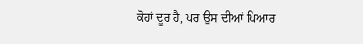ਕੋਹਾਂ ਦੂਰ ਹੈ, ਪਰ ਉਸ ਦੀਆਂ ਪਿਆਰ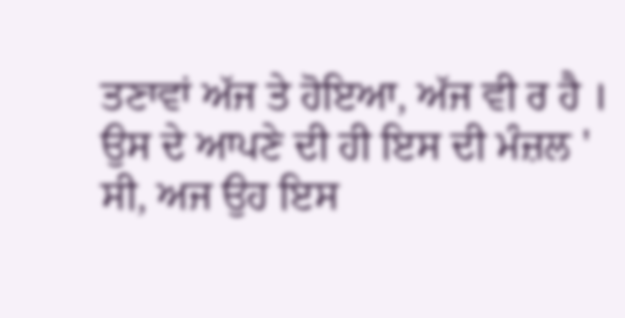ਤਣਾਵਾਂ ਅੱਜ ਤੇ ਹੋਇਆ, ਅੱਜ ਵੀ ਰ ਹੈ । ਉਸ ਦੇ ਆਪਣੇ ਦੀ ਹੀ ਇਸ ਦੀ ਮੰਜ਼ਲ ' ਸੀ, ਅਜ ਉਹ ਇਸ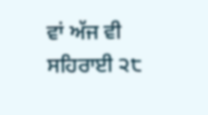ਵਾਂ ਅੱਜ ਵੀ ਸਹਿਰਾਈ ੨੮